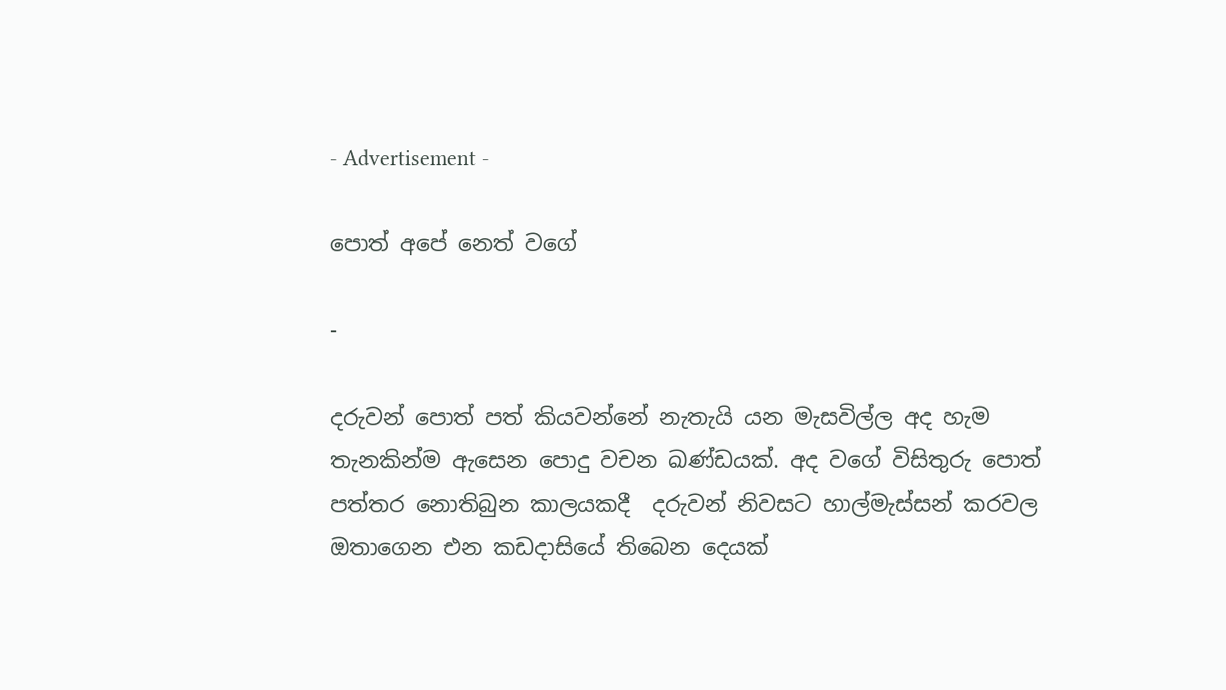- Advertisement -

පොත් අපේ නෙත් වගේ

-

දරුවන් පොත් පත් කියවන්නේ නැතැයි යන මැසවිල්ල අද හැම තැනකින්ම ඇසෙන පොදු වචන ඛණ්ඩයක්. අද වගේ විසිතුරු පොත් පත්තර නොතිබුන කාලයකදී  දරුවන් නිවසට හාල්මැස්සන් කරවල ඔතාගෙන එන කඩදාසියේ තිබෙන දෙයක්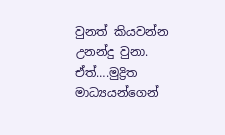වුනත් කියවන්න උනන්දු වුනා. ඒත්….මුද්‍රිත මාධ්‍යයන්ගෙන්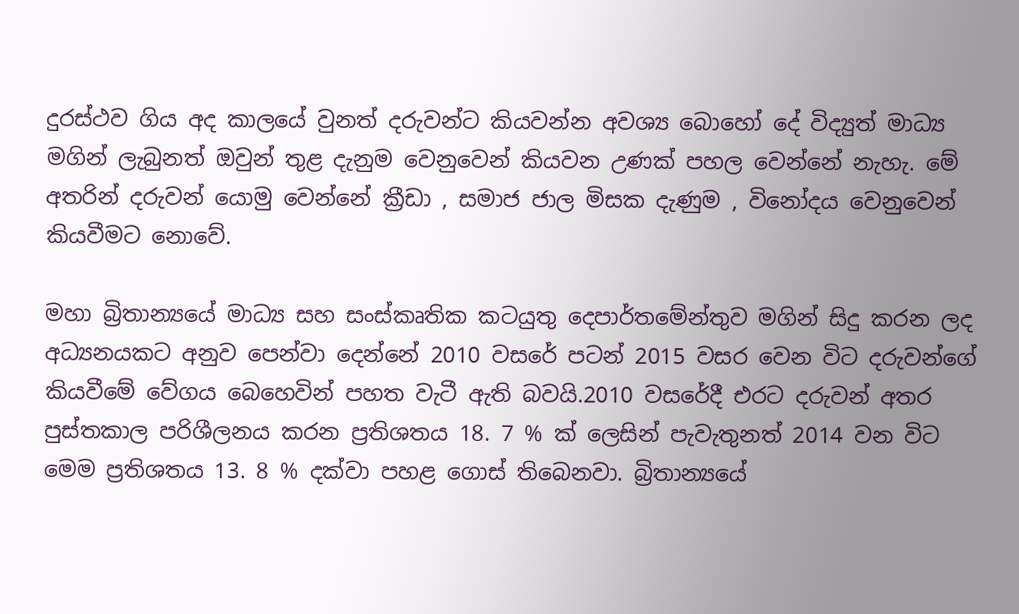දුරස්ථව ගිය අද කාලයේ වුනත් දරුවන්ට කියවන්න අවශ්‍ය බොහෝ දේ විද්‍යුත් මාධ්‍ය මගින් ලැබුනත් ඔවුන් තුළ දැනුම වෙනුවෙන් කියවන උණක් පහල වෙන්නේ නැහැ. මේ අතරින් දරුවන් යොමු වෙන්නේ ක්‍රීඩා , සමාජ ජාල මිසක දැණුම , විනෝදය වෙනුවෙන් කියවීමට නොවේ.

මහා බ්‍රිතාන්‍යයේ මාධ්‍ය සහ සංස්කෘතික කටයුතු දෙපාර්තමේන්තුව මගින් සිදු කරන ලද අධ්‍යනයකට අනුව පෙන්වා දෙන්නේ 2010 වසරේ පටන් 2015 වසර වෙන විට දරුවන්ගේ කියවීමේ වේගය බෙහෙවින් පහත වැටී ඇති බවයි.2010 වසරේදී එරට දරුවන් අතර පුස්තකාල පරිශීලනය කරන ප්‍රතිශතය 18. 7 % ක් ලෙසින් පැවැතුනත් 2014 වන විට මෙම ප්‍රතිශතය 13. 8 % දක්වා පහළ ගොස් තිබෙනවා. බ්‍රිතාන්‍යයේ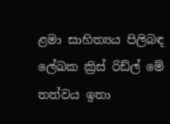ළමා සාහිත්‍යය පිලිබඳ ලේඛක ක්‍රිස් රිඩ්ල් මේ තත්වය ඉතා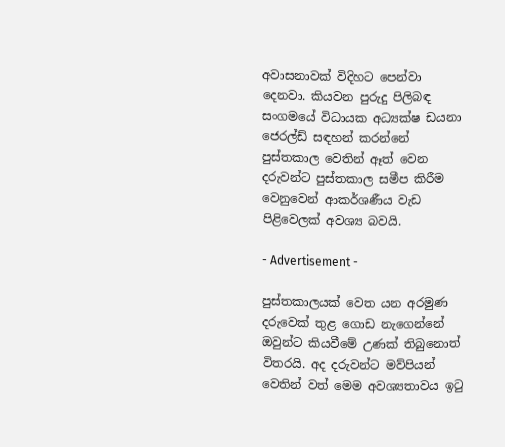අවාසනාවක් විදිහට පෙන්වා දෙනවා. කියවන පුරුදු පිලිබඳ සංගමයේ විධායක අධ්‍යක්ෂ ඩයනා ජෙරල්ඩ් සඳහන් කරන්නේ පුස්තකාල වෙතින් ඈත් වෙන දරුවන්ට පුස්තකාල සමීප කිරීම වෙනුවෙන් ආකර්ශණීය වැඩ පිළිවෙලක් අවශ්‍ය බවයි.

- Advertisement -

පුස්තකාලයක් වෙත යන අරමුණ දරුවෙක් තුළ ගොඩ නැගෙන්නේ ඔවුන්ට කියවීමේ උණක් තිබුනොත් විතරයි. අද දරුවන්ට මව්පියන් වෙතින් වත් මෙම අවශ්‍යතාවය ඉටු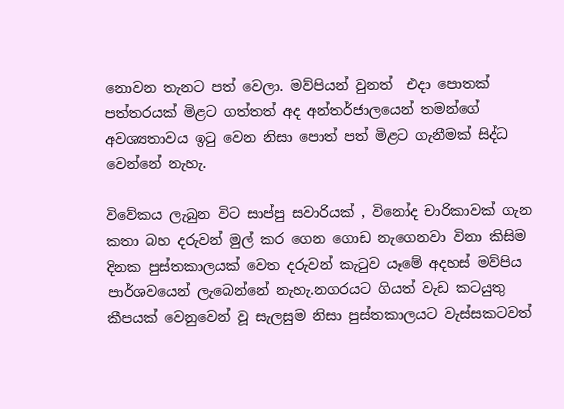නොවන තැනට පත් වෙලා. මව්පියන් වුනත්  එදා පොතක් පත්තරයක් මිළට ගත්තත් අද අන්තර්ජාලයෙන් තමන්ගේ අවශ්‍යතාවය ඉටු වෙන නිසා පොත් පත් මිළට ගැනීමක් සිද්ධ වෙන්නේ නැහැ.

විවේකය ලැබුන විට සාප්පු සවාරියක් , විනෝද චාරිකාවක් ගැන කතා බහ දරුවන් මුල් කර ගෙන ගොඩ නැගෙනවා විනා කිසිම දිනක පුස්තකාලයක් වෙත දරුවන් කැටුව යෑමේ අදහස් මව්පිය පාර්ශවයෙන් ලැබෙන්නේ නැහැ.නගරයට ගියත් වැඩ කටයුතු කීපයක් වෙනුවෙන් වූ සැලසුම නිසා පුස්තකාලයට වැස්සකටවත්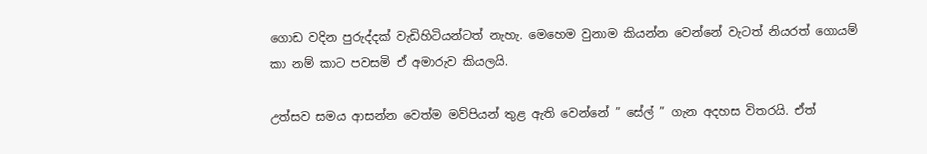ගොඩ වදින පුරුද්දක් වැඩිහිටියන්ටත් නැහැ. මෙහෙම වුනාම කියන්න වෙන්නේ වැටත් නියරත් ගොයම් කා නම් කාට පවසමි ඒ අමාරුව කියලයි.

උත්සව සමය ආසන්න වෙත්ම මව්පියන් තුළ ඇති වෙන්නේ ” සේල් ” ගැන අදහස විතරයි. ඒත්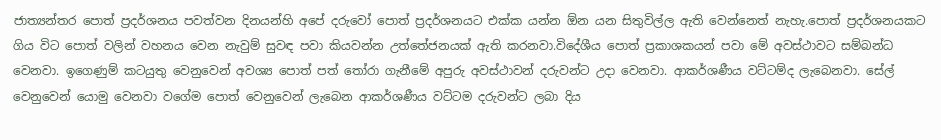ජාත්‍යන්තර පොත් ප්‍රදර්ශනය පවත්වන දිනයන්හි අපේ දරුවෝ පොත් ප්‍රදර්ශනයට එක්ක යන්න ඕන යන සිතුවිල්ල ඇති වෙන්නෙත් නැහැ.පොත් ප්‍රදර්ශනයකට ගිය විට පොත් වලින් වහනය වෙන නැවුම් සුවඳ පවා කියවන්න උත්තේජනයක් ඇති කරනවා.විදේශීය පොත් ප්‍රකාශකයන් පවා මේ අවස්ථාවට සම්බන්ධ වෙනවා. ඉගෙණුම් කටයුතු වෙනුවෙන් අවශ්‍ය පොත් පත් තෝරා ගැනීමේ අපුරු අවස්ථාවන් දරුවන්ට උදා වෙනවා. ආකර්ශණීය වට්ටම්ද ලැබෙනවා. සේල් වෙනුවෙන් යොමු වෙනවා වගේම පොත් වෙනුවෙන් ලැබෙන ආකර්ශණීය වට්ටම දරුවන්ට ලබා දිය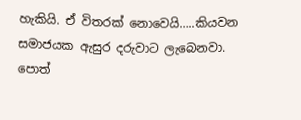හැකියි. ඒ විතරක් නොවෙයි…..කියවන සමාජයක ඇසුර දරුවාට ලැබෙනවා. පොත්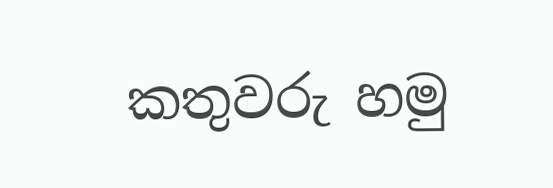කතුවරු හමු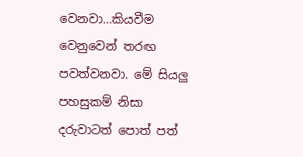වෙනවා…කියවීම වෙනුවෙන් තරඟ පවත්වනවා. මේ සියලු පහසුකම් නිසා දරුවාටත් පොත් පත්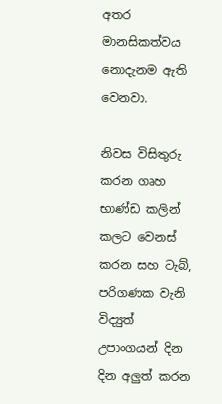අතර මානසිකත්වය නොදැ‍නම ඇති වෙනවා.

නිවස විසිතුරු කරන ගෘහ භාණ්ඩ කලින් කලට වෙනස් කරන සහ ටැබ්, පරිගණක වැනි විද්‍යුත් උපාංගයන් දින දින අලුත් කරන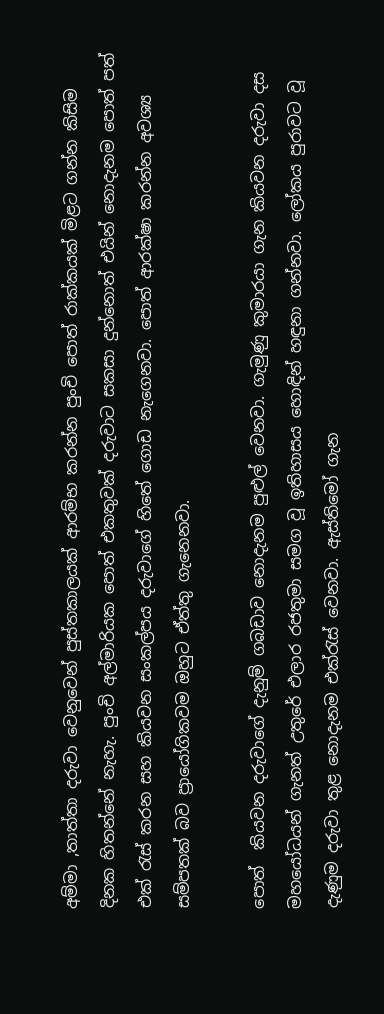අම්මා ,තාත්තා දරුවා වෙනුවෙන් පුස්තකාලයක් ආරම්භ කරන්න පුංචි පොත් රාක්කයක් මිළට ගන්න කිසිම දිනක හිතන්නේ නැහැ. පුංචි අල්මාරියක පොත් එකතුවක් දරුවාට සකසා දුන්නොත් එයින් නොදැනම පොත් පත් එක් රැස් කරන සහ කියවන සංකල්පය දරුවාගේ හිතේ ගොඩ නැගෙනවා. පොත් ආරක්ෂා කරන්න අවශ්‍ය සම්පතක් බව ප්‍රායෝගිකවම ඔහුට ඒත්තු ගැනෙනවා.

පොත්  කියවන දරුවාගේ දැනුම් ගබඩාව නොදැනම පුළුල් වෙනවා. ගැමුණු කුමාරයා ගැන කියවන දරුවා දස මහයෝධයන් ගැනත් උතුරේ එලාර රජතුමා සමග වූ ඉතිහාසය හොඳින් හඳුනා ගන්නවා. ලෝකය පුරාවට වූ දැණුම දරුවා තුළ නොදැනම එක්රැස් වෙනවා. ඇස්තිමෝ ගැන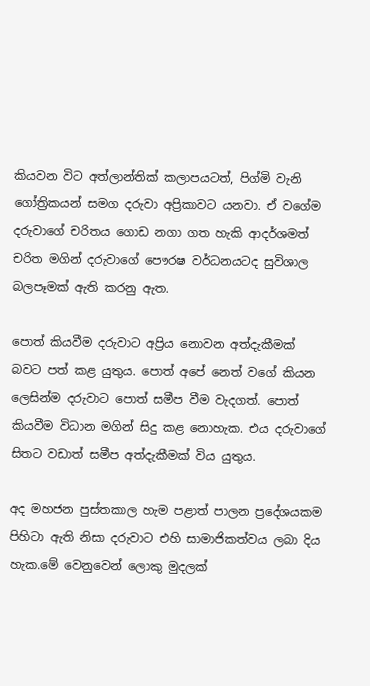කියවන විට අත්ලාන්තික් කලාපයටත්, පිග්මි වැනි ගෝත්‍රිකයන් සමග දරුවා අප්‍රිකාවට යනවා. ඒ වගේම දරුවාගේ චරිතය ගොඩ නගා ගත හැකි ආදර්ශමත් චරිත මගින් දරුවාගේ පෞරෂ වර්ධනයටද සුවිශාල බලපෑමක් ඇති කරනු ඇත.

පොත් කියවීම දරුවාට අප්‍රිය නොවන අත්දැකීමක් බවට පත් කළ යුතුය. පොත් අපේ නෙත් වගේ කියන ලෙසින්ම දරුවාට පොත් සමීප වීම වැදගත්. පොත් කියවීම විධාන මගින් සිදු කළ නොහැක. එය දරුවාගේ සිතට වඩාත් සමීප අත්දැකීමක් විය යුතුය.

අද මහජන පුස්තකාල හැම පළාත් පාලන ප්‍රදේශයකම පිහිටා ඇති නිසා දරුවාට එහි සාමාජිකත්වය ලබා දිය හැක.මේ වෙනුවෙන් ලොකු මුදලක්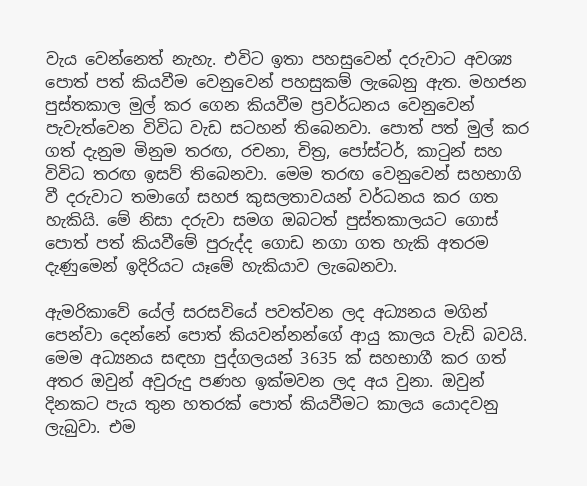වැය වෙන්නෙත් නැහැ. එවිට ඉතා පහසුවෙන් දරුවාට අවශ්‍ය පොත් පත් කියවීම වෙනුවෙන් පහසුකම් ලැබෙනු ඇත. මහජන පුස්තකාල මුල් කර ගෙන කියවීම ප්‍රවර්ධනය වෙනුවෙන් පැවැත්වෙන විවිධ වැඩ සටහන් තිබෙනවා. පොත් පත් මුල් කර ගත් දැනුම මිනුම තරඟ, රචනා, චිත්‍ර, පෝස්ටර්, කාටුන් සහ විවිධ තරඟ ඉසව් තිබෙනවා. මෙම තරඟ වෙනුවෙන් සහභාගි වී දරුවාට තමාගේ සහජ කුසලතාවයන් වර්ධනය කර ගත හැකියි. මේ නිසා දරුවා සමග ඔබටත් පුස්තකාලයට ගොස් පොත් පත් කියවීමේ පුරුද්ද ගොඩ නගා ගත හැකි අතරම දැණුමෙන් ඉදිරියට යෑමේ හැකියාව ලැබෙනවා.

ඇමරිකාවේ යේල් සරසවියේ පවත්වන ලද අධ්‍යනය මගින් පෙන්වා දෙන්නේ පොත් කියවන්නන්ගේ ආයු කාලය වැඩි බවයි. මෙම අධ්‍යනය සඳහා පුද්ගලයන් 3635 ක් සහභාගී කර ගත් අතර ඔවුන් අවුරුදු පණහ ඉක්මවන ලද අය වුනා. ඔවුන් දිනකට පැය තුන හතරක් පොත් කියවීමට කාලය යොදවනු ලැබුවා. එම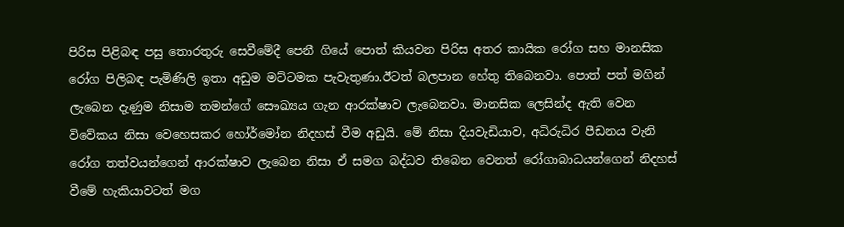පිරිස පිළිබඳ පසු තොරතුරු සෙවීමේදී පෙනී ගියේ පොත් කියවන පිරිස අතර කායික රෝග සහ මානසික රෝග පිලිබඳ පැමිණිලි ඉතා අඩුම මට්ටමක පැවැතුණා.ඊටත් බලපාන හේතු තිබෙනවා. පොත් පත් මගින් ලැබෙන දැණුම නිසාම තමන්ගේ සෞඛ්‍යය ගැන ආරක්ෂාව ලැබෙනවා. මානසික ලෙසින්ද ඇති වෙන විවේකය නිසා වෙහෙසකර හෝර්මෝන නිදහස් වීම අඩුයි. මේ නිසා දියවැඩියාව, අධිරුධිර පීඩනය වැනි රෝග තත්වයන්ගෙන් ආරක්ෂාව ලැබෙන නිසා ඒ සමග බද්ධව තිබෙන වෙනත් රෝගාබාධයන්ගෙන් නිදහස් වීමේ හැකියාවටත් මග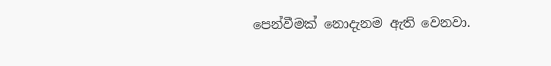පෙන්වීමක් නොදැනම ඇති වෙනවා.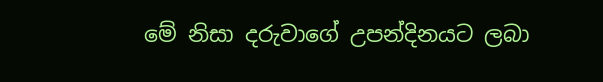මේ නිසා දරුවාගේ උපන්දිනයට ලබා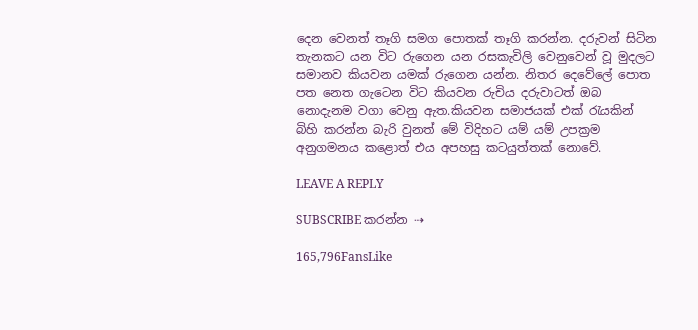දෙන වෙනත් තෑගි සමග පොතක් තෑගි කරන්න. දරුවන් සිටින තැනකට යන විට රුගෙන යන රසකැවිලි වෙනුවෙන් වූ මුදලට සමානව කියවන යමක් රුගෙන යන්න. නිතර දෙවේලේ පොත පත නෙත ගැටෙන විට කියවන රුචිය දරුවාටත් ඔබ නොදැනම වගා වෙනු ඇත.කියවන සමාජයක් එක් රැයකින් බිහි කරන්න බැරි වුනත් මේ විදිහට යම් යම් උපක්‍රම අනුගමනය කළොත් එය අපහසු කටයුත්තක් නොවේ.

LEAVE A REPLY

SUBSCRIBE කරන්න ⇢

165,796FansLike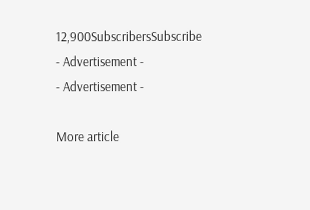12,900SubscribersSubscribe
- Advertisement -
- Advertisement -

More article